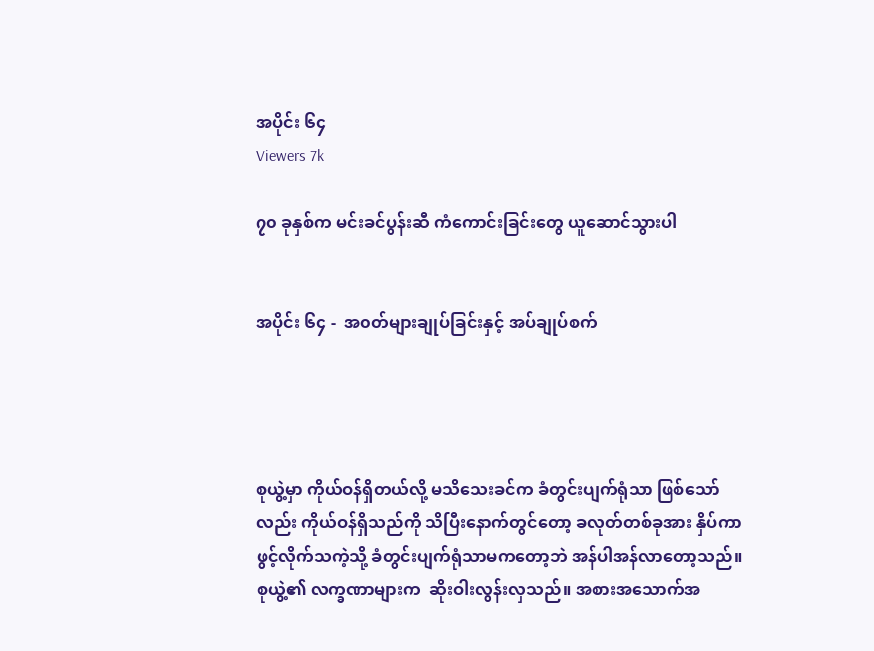အပိုင်း ၆၄
Viewers 7k

၇၀ ခုနှစ်က မင်းခင်ပွန်းဆီ ကံကောင်းခြင်းတွေ ယူဆောင်သွားပါ


အပိုင်း ၆၄ -  အ၀တ်များချုပ်ခြင်းနှင့် အပ်ချုပ်စက်




စုယွဲ့မှာ ကိုယ်ဝန်ရှိတယ်လို့ မသိသေးခင်က ခံတွင်းပျက်ရုံသာ ဖြစ်သော်လည်း ကိုယ်ဝန်ရှိသည်ကို သိပြီးနောက်တွင်တော့ ခလုတ်တစ်ခုအား နှိပ်ကာ ဖွင့်လိုက်သကဲ့သို့ ခံတွင်းပျက်ရုံသာမကတော့ဘဲ အန်ပါအန်လာတော့သည်။ စုယွဲ့၏ လက္ခဏာများက  ဆိုးဝါးလွန်းလှသည်။ အစားအသောက်အ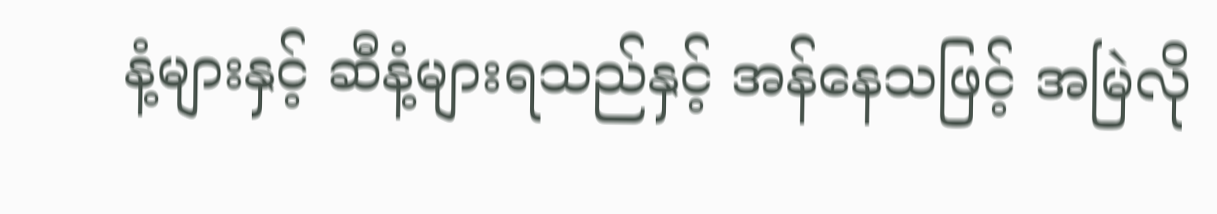နံ့များနှင့် ဆီနံ့များရသည်နှင့် အန်နေသဖြင့် အမြဲလို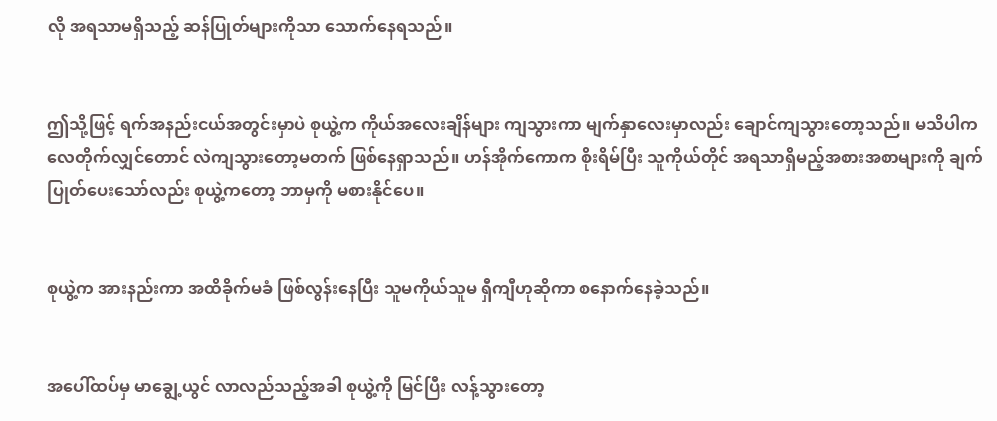လို အရသာမရှိသည့် ဆန်ပြုတ်များကိုသာ သောက်နေရသည်။


ဤသို့ဖြင့် ရက်အနည်းငယ်အတွင်းမှာပဲ စုယွဲ့က ကိုယ်အလေးချိန်များ ကျသွားကာ မျက်နှာလေးမှာလည်း ချောင်ကျသွားတော့သည်။ မသိပါက လေတိုက်လျှင်တောင် လဲကျသွားတော့မတက် ဖြစ်နေရှာသည်။ ဟန်အိုက်ကောက စိုးရိမ်ပြီး သူကိုယ်တိုင် အရသာရှိမည့်အစားအစာများကို ချက်ပြုတ်ပေးသော်လည်း စုယွဲ့ကတော့ ဘာမှကို မစားနိုင်ပေ။


စုယွဲ့က အားနည်းကာ အထိခိုက်မခံ ဖြစ်လွန်းနေပြီး သူမကိုယ်သူမ ရှီကျီဟုဆိုကာ စနောက်နေခဲ့သည်။


အပေါ်ထပ်မှ မာချွေ့ယွင် လာလည်သည့်အခါ စုယွဲ့ကို မြင်ပြီး လန့်သွားတော့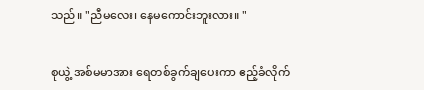သည်။ "ညီမလေး၊ နေမကောင်းဘူးလား။ "


စုယွဲ့ အစ်မမာအား ရေတစ်ခွက်ချပေးကာ ဧည့်ခံလိုက်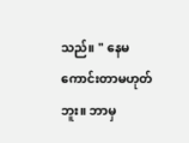သည်။ " နေမကောင်းတာမဟုတ်ဘူး။ ဘာမှ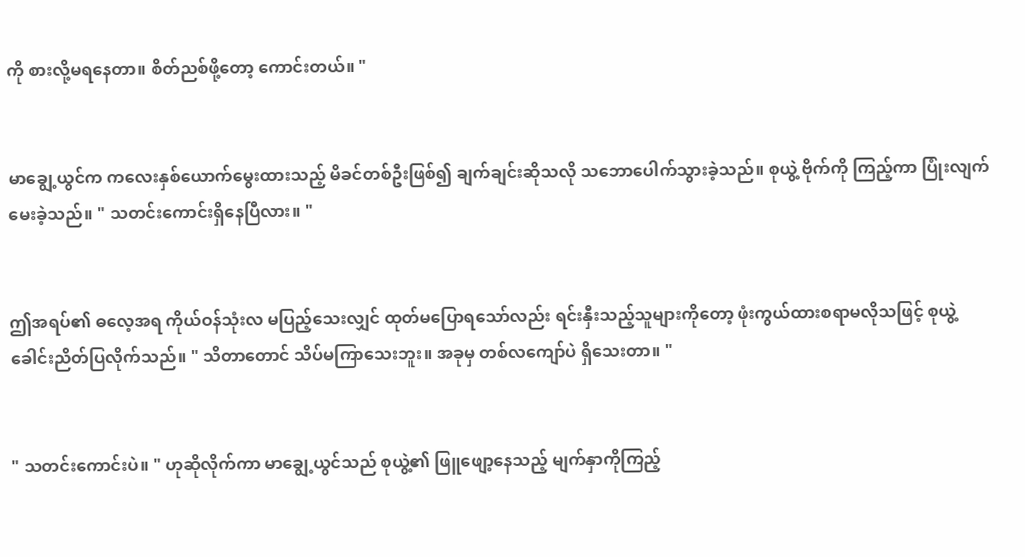ကို စားလို့မရနေတာ။ စိတ်ညစ်ဖို့တော့ ကောင်းတယ်။ "


မာချွေ့ယွင်က ကလေးနှစ်ယောက်မွေးထားသည့် မိခင်တစ်ဦးဖြစ်၍ ချက်ချင်းဆိုသလို သဘောပေါက်သွားခဲ့သည်။ စုယွဲ့ ဗိုက်ကို ကြည့်ကာ ပြုံးလျက် မေးခဲ့သည်။ " သတင်းကောင်းရှိနေပြီလား။ "


ဤအရပ်၏ ဓလေ့အရ ကိုယ်ဝန်သုံးလ မပြည့်သေးလျှင် ထုတ်မပြောရသော်လည်း ရင်းနှီးသည့်သူများကိုတော့ ဖုံးကွယ်ထားစရာမလိုသဖြင့် စုယွဲ့ ခေါင်းညိတ်ပြလိုက်သည်။ " သိတာတောင် သိပ်မကြာသေးဘူး။ အခုမှ တစ်လကျော်ပဲ ရှိသေးတာ။ "


" သတင်းကောင်းပဲ။ " ဟုဆိုလိုက်ကာ မာချွေ့ယွင်သည် စုယွဲ့၏ ဖြူဖျော့နေသည့် မျက်နှာကိုကြည့်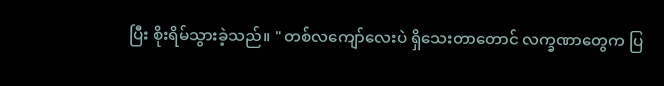ပြီး စိုးရိမ်သွားခဲ့သည်။ " တစ်လကျော်လေးပဲ ရှိသေးတာတောင် လက္ခဏာတွေက ပြ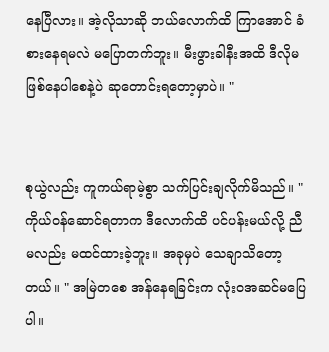နေပြီလား။ အဲ့လိုသာဆို ဘယ်လောက်ထိ ကြာအောင် ခံစားနေရမလဲ မပြောတက်ဘူး။ မီးဖွားခါနီးအထိ ဒီလိုမဖြစ်နေပါစေနဲ့ပဲ ဆုတောင်းရတော့မှာပဲ။ "


စုယွဲလည်း ကူကယ်ရာမဲ့စွာ သက်ပြင်းချလိုက်မိသည်။ " ကိုယ်ဝန်ဆောင်ရတာက ဒီလောက်ထိ ပင်ပန်းမယ်လို့ ညီမလည်း မထင်ထားခဲ့ဘူး။ အခုမှပဲ သေချာသိတော့တယ်။ " အမြဲတစေ အန်နေရခြင်းက လုံးဝအဆင်မပြေပါ။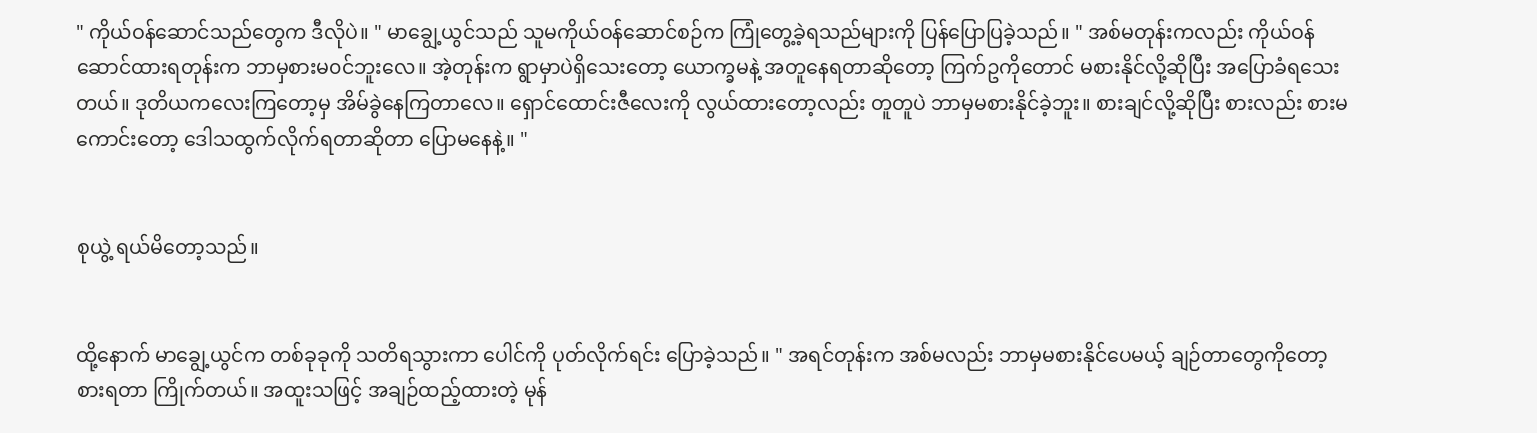" ကိုယ်ဝန်ဆောင်သည်တွေက ဒီလိုပဲ။ " မာချွေ့ယွင်သည် သူမကိုယ်ဝန်ဆောင်စဉ်က ကြုံတွေ့ခဲ့ရသည်များကို ပြန်ပြောပြခဲ့သည်။ " အစ်မတုန်းကလည်း ကိုယ်ဝန်ဆောင်ထားရတုန်းက ဘာမှစားမ၀င်ဘူးလေ။ အဲ့တုန်းက ရွာမှာပဲရှိသေးတော့ ယောက္ခမနဲ့ အတူနေရတာဆိုတော့ ကြက်ဥကိုတောင် မစားနိုင်လို့ဆိုပြီး အပြောခံရသေးတယ်။ ဒုတိယကလေးကြတော့မှ အိမ်ခွဲနေကြတာလေ။ ရှောင်ထောင်းဇီလေးကို လွယ်ထားတော့လည်း တူတူပဲ ဘာမှမစားနိုင်ခဲ့ဘူး။ စားချင်လို့ဆိုပြီး စားလည်း စားမကောင်းတော့ ဒေါသထွက်လိုက်ရတာဆိုတာ ပြောမနေနဲ့။ "


စုယွဲ့ ရယ်မိတော့သည်။


ထို့နောက် မာချွေ့ယွင်က တစ်ခုခုကို သတိရသွားကာ ပေါင်ကို ပုတ်လိုက်ရင်း ပြောခဲ့သည်။ " အရင်တုန်းက အစ်မလည်း ဘာမှမစားနိုင်ပေမယ့် ချဉ်တာတွေကိုတော့ စားရတာ ကြိုက်တယ်။ အထူးသဖြင့် အချဉ်ထည့်ထားတဲ့ မုန်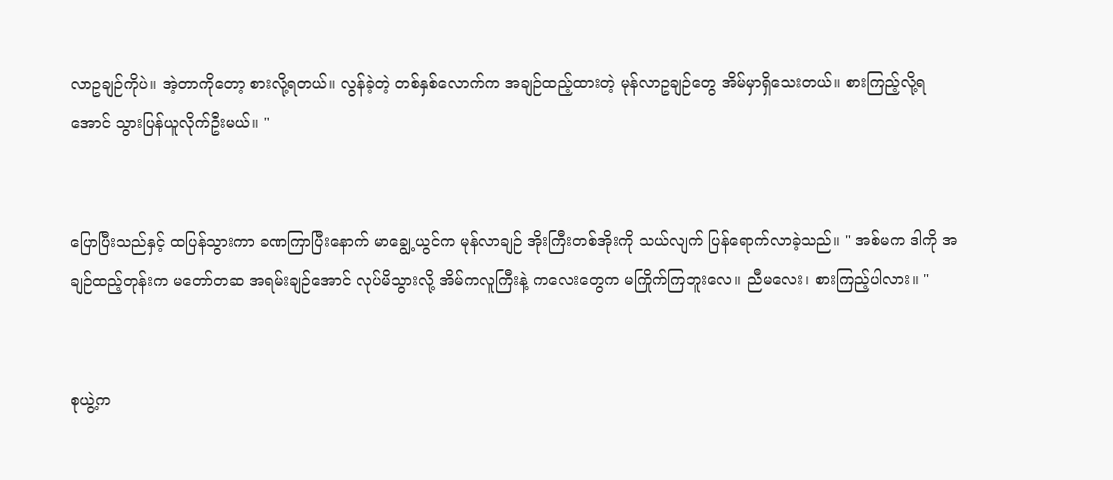လာဥချဉ်ကိုပဲ။ အဲ့တာကိုတော့ စားလို့ရတယ်။ လွန်ခဲ့တဲ့ တစ်နှစ်လောက်က အချဉ်ထည့်ထားတဲ့ မုန်လာဥချဉ်တွေ အိမ်မှာရှိသေးတယ်။ စားကြည့်လို့ရအောင် သွားပြန်ယူလိုက်ဦးမယ်။ "


ပြောပြီးသည်နှင့် ထပြန်သွားကာ ခဏကြာပြီးနောက် မာချွေ့ယွင်က မုန်လာချဉ် အိုးကြီးတစ်အိုးကို သယ်လျက် ပြန်ရောက်လာခဲ့သည်။ " အစ်မက ဒါကို အချဉ်ထည့်တုန်းက မတော်တဆ အရမ်းချဉ်အောင် လုပ်မိသွားလို့ အိမ်ကလူကြီးနဲ့ ကလေးတွေက မကြိုက်ကြဘူးလေ။ ညီမလေး၊ စားကြည့်ပါလား။ "


စုယွဲ့က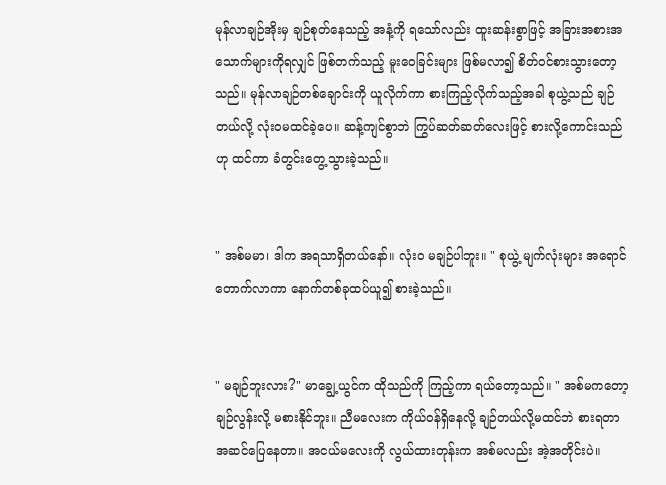မုန်လာချဉ်အိုးမှ ချဉ်စုတ်နေသည့် အနံ့ကို ရသော်လည်း ထူးဆန်းစွာဖြင့် အခြားအစားအသောက်များကိုရလျှင် ဖြစ်တက်သည့် မူးဝေခြင်းများ ဖြစ်မလာ၍ စိတ်ဝင်စားသွားတော့သည်။ မုန်လာချဉ်တစ်ချောင်းကို ယူလိုက်ကာ စားကြည့်လိုက်သည့်အခါ စုယွဲ့သည် ချဉ်တယ်လို့ လုံးဝမထင်ခဲ့ပေ။ ဆန့်ကျင်စွာဘဲ ကြွပ်ဆတ်ဆတ်လေးဖြင့် စားလို့ကောင်းသည်ဟု ထင်ကာ ခံတွင်းတွေ့သွားခဲ့သည်။


" အစ်မမာ၊ ဒါက အရသာရှိတယ်နော်။ လုံးဝ မချဉ်ပါဘူး။ " စုယွဲ့ မျက်လုံးများ အရောင်တောက်လာကာ နောက်တစ်ခုထပ်ယူ၍ စားခဲ့သည်။


" မချဉ်ဘူးလား?" မာချွေ့ယွင်က ထိုသည်ကို ကြည့်ကာ ရယ်တော့သည်။ " အစ်မကတော့ ချဉ်လွန်းလို့ မစားနိုင်ဘူး။ ညီမလေးက ကိုယ်ဝန်ရှိနေလို့ ချဉ်တယ်လို့မထင်ဘဲ စားရတာ အဆင်ပြေနေတာ။ အငယ်မလေးကို လွယ်ထားတုန်းက အစ်မလည်း အဲ့အတိုင်းပဲ။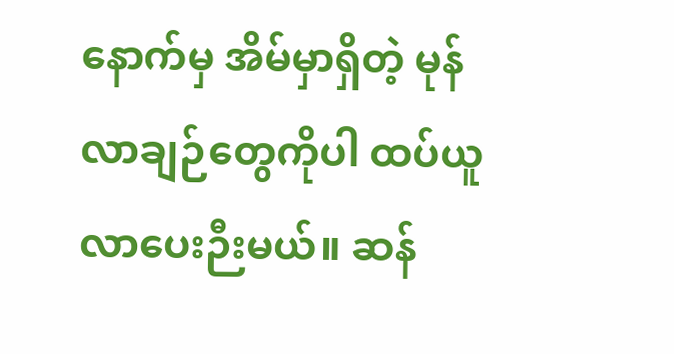နောက်မှ အိမ်မှာရှိတဲ့ မုန်လာချဉ်တွေကိုပါ ထပ်ယူလာပေးဉီးမယ်။ ဆန်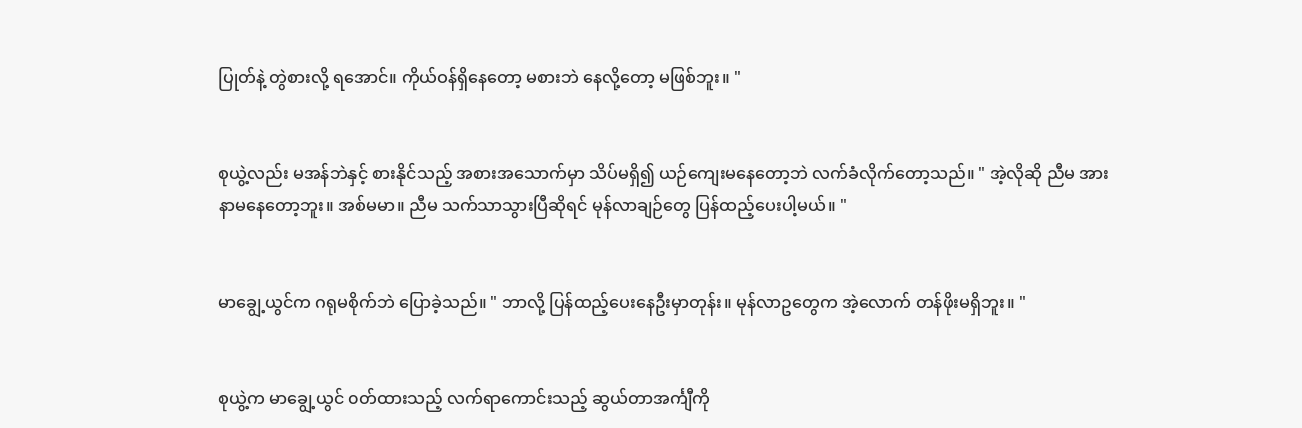ပြုတ်နဲ့ တွဲစားလို့ ရအောင်။ ကိုယ်ဝန်ရှိနေတော့ မစားဘဲ နေလို့တော့ မဖြစ်ဘူး။ "


စုယွဲ့လည်း မအန်ဘဲနှင့် စားနိုင်သည့် အစားအသောက်မှာ သိပ်မရှိ၍ ယဉ်ကျေးမနေတော့ဘဲ လက်ခံလိုက်တော့သည်။ " အဲ့လိုဆို ညီမ အားနာမနေတော့ဘူး။ အစ်မမာ။ ညီမ သက်သာသွားပြီဆိုရင် မုန်လာချဉ်တွေ ပြန်ထည့်ပေးပါ့မယ်။ "


မာချွေ့ယွင်က ဂရုမစိုက်ဘဲ ပြောခဲ့သည်။ " ဘာလို့ ပြန်ထည့်ပေးနေဦးမှာတုန်း။ မုန်လာဥတွေက အဲ့လောက် တန်ဖိုးမရှိဘူး။ "


စုယွဲ့က မာချွေ့ယွင် ၀တ်ထားသည့် လက်ရာကောင်းသည့် ဆွယ်တာအင်္ကျီကို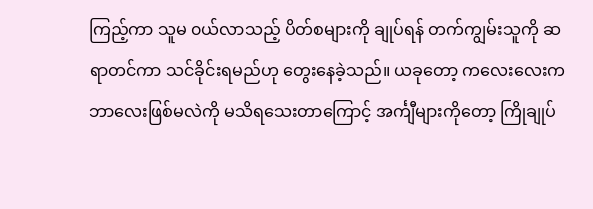ကြည့်ကာ သူမ ၀ယ်လာသည့် ပိတ်စများကို ချုပ်ရန် တက်ကျွမ်းသူကို ဆရာတင်ကာ သင်ခိုင်းရမည်ဟု တွေးနေခဲ့သည်။ ယခုတော့ ကလေးလေးက ဘာလေးဖြစ်မလဲကို မသိရသေးတာကြောင့် အင်္ကျီများကိုတော့ ကြိုချုပ်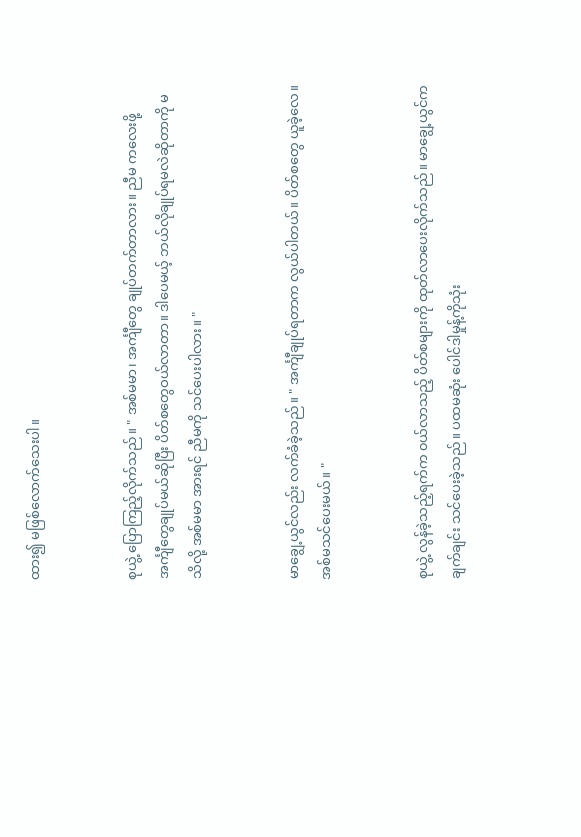ထား၍ မဖြစ်လောက်သေးပါ။


စုယွဲ့ ပြောကြည့်လိုက်သည်။ " အစ်မမာ၊ အင်္ကျီတွေ ချုပ်တက်တာလား။ ညီမ ကလေးဖို့ အင်္ကျီတွေချုပ်မယ်ဆိုပြီး ပိတ်စတွေဝယ်လာတာ။ ဒါပေမယ့် ဘယ်လိုချုပ်ရမလဲဆိုတာကို မသိလို့ အစ်မမာ အားရင် ညီမကို သင်ပေးပါလား။ "


မာချွေ့ယွင်လည်း လက်ခံခဲ့သည်။ " အင်္ကျီချုပ်ရတာက လွယ်ပါတယ်။ ပိတ်စတွေ ယူခဲ့လေ။ အစ်မသင်ပေးမယ်။ "


စုယွဲ့ လွန်ခဲ့သည့်ရက်က ၀ယ်လာသည့် ပိတ်စများကို ထုတ်လာပေးလိုက်သည်။ မာချွေ့ယွင်က ချက်ချင်း သင်ပေးခဲ့သည်။ ပထမဆုံး ပေါင်ဒါမှုန့်ကိုသုံး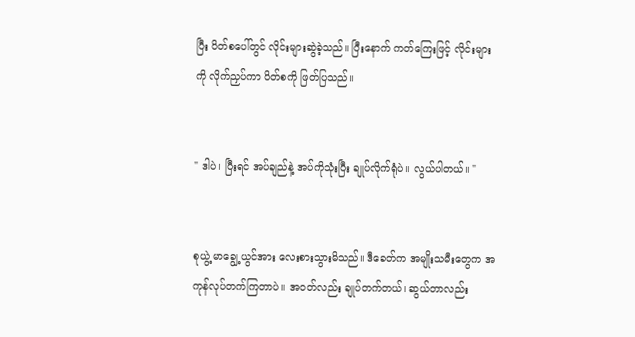ပြီး ပိတ်စပေါ်တွင် လိုင်းများဆွဲခဲ့သည်။ ပြီးနောက် ကတ်ကြေးဖြင့် လိုင်းများကို လိုက်ညှပ်ကာ ပိတ်စကို ဖြတ်ပြသည်။


" ဒါပဲ၊ ပြီးရင် အပ်ချည်နဲ့ အပ်ကိုသုံးပြီး ချုပ်လိုက်ရုံပဲ။ လွယ်ပါတယ်။ "


စုယွဲ့ မာချွေ့ယွင်အား လေးစားသွားမိသည်။ ဒီခေတ်က အမျိုးသမီးတွေက အကုန်လုပ်တက်ကြတာပဲ။ အ၀တ်လည်း ချုပ်တက်တယ်၊ ဆွယ်တာလည်း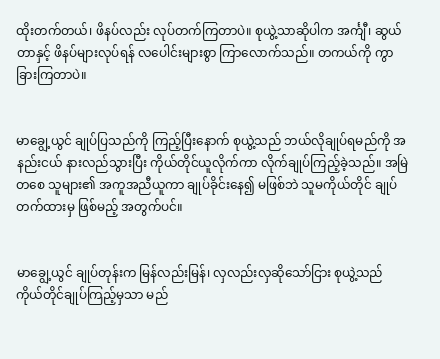ထိုးတက်တယ်၊ ဖိနပ်လည်း လုပ်တက်ကြတာပဲ။ စုယွဲ့သာဆိုပါက အင်္ကျီ၊ ဆွယ်တာနှင့် ဖိနပ်များလုပ်ရန် လပေါင်းများစွာ ကြာလောက်သည်။ တကယ်ကို ကွာခြားကြတာပဲ။


မာချွေ့ယွင် ချုပ်ပြသည်ကို ကြည့်ပြီးနောက် စုယွဲ့သည် ဘယ်လိုချုပ်ရမည်ကို အနည်းငယ် နားလည်သွားပြီး ကိုယ်တိုင်ယူလိုက်ကာ လိုက်ချုပ်ကြည့်ခဲ့သည်။ အမြဲတစေ သူများ၏ အကူအညီယူကာ ချုပ်ခိုင်းနေ၍ မဖြစ်ဘဲ သူမကိုယ်တိုင် ချုပ်တက်ထားမှ ဖြစ်မည့် အတွက်ပင်။


မာချွေ့ယွင် ချုပ်တုန်းက မြန်လည်းမြန်၊ လှလည်းလှဆိုသော်ငြား စုယွဲ့သည် ကိုယ်တိုင်ချုပ်ကြည့်မှသာ မည်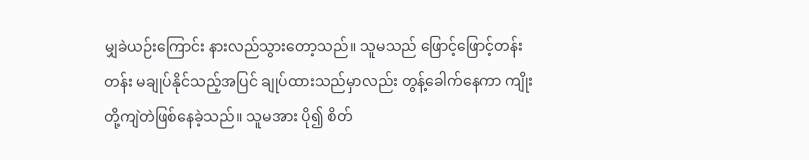မျှခဲယဉ်းကြောင်း နားလည်သွားတော့သည်။ သူမသည် ဖြောင့်ဖြောင့်တန်းတန်း မချုပ်နိုင်သည့်အပြင် ချုပ်ထားသည်မှာလည်း တွန့်ခေါက်နေကာ ကျိုးတို့ကျဲတဲဖြစ်နေခဲ့သည်။ သူမအား ပို၍ စိတ်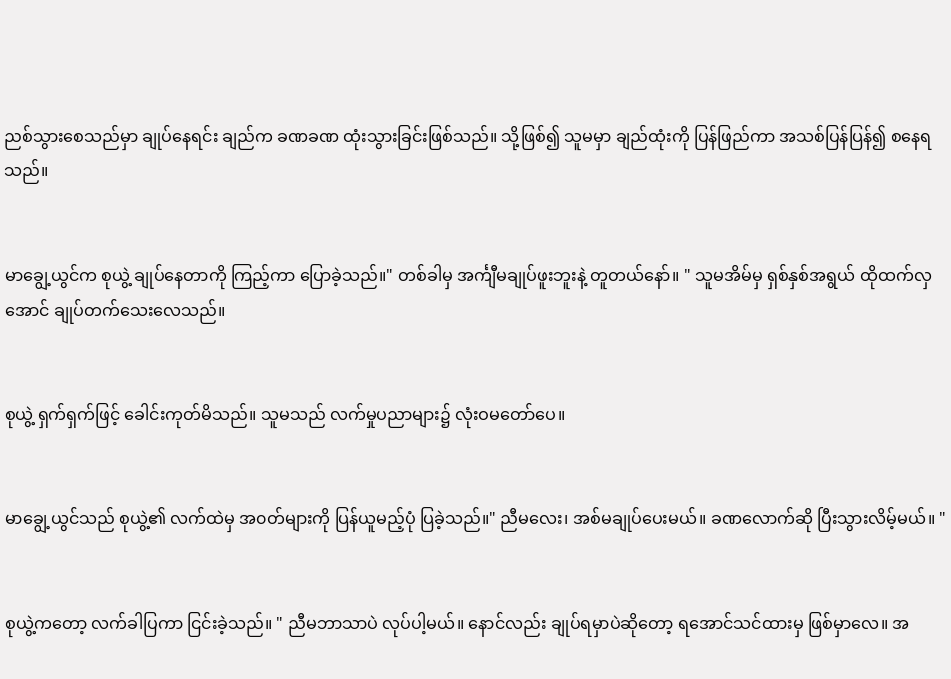ညစ်သွားစေသည်မှာ ချုပ်နေရင်း ချည်က ခဏခဏ ထုံးသွားခြင်းဖြစ်သည်။ သို့ဖြစ်၍ သူမမှာ ချည်ထုံးကို ပြန်ဖြည်ကာ အသစ်ပြန်ပြန်၍ စနေရသည်။


မာချွေ့ယွင်က စုယွဲ့ ချုပ်နေတာကို ကြည့်ကာ ပြောခဲ့သည်။" တစ်ခါမှ အင်္ကျီမချုပ်ဖူးဘူးနဲ့ တူတယ်နော်။ " သူမအိမ်မှ ရှစ်နှစ်အရွယ် ထိုထက်လှအောင် ချုပ်တက်သေးလေသည်။


စုယွဲ့ ရှက်ရှက်ဖြင့် ခေါင်းကုတ်မိသည်။ သူမသည် လက်မှုပညာများ၌ လုံးဝမတော်ပေ။


မာချွေ့ယွင်သည် စုယွဲ့၏ လက်ထဲမှ အ၀တ်များကို ပြန်ယူမည့်ပုံ ပြခဲ့သည်။" ညီမလေး၊ အစ်မချုပ်ပေးမယ်။ ခဏလောက်ဆို ပြီးသွားလိမ့်မယ်။ "


စုယွဲ့ကတော့ လက်ခါပြကာ ငြင်းခဲ့သည်။ " ညီမဘာသာပဲ လုပ်ပါ့မယ်။ နောင်လည်း ချုပ်ရမှာပဲဆိုတော့ ရအောင်သင်ထားမှ ဖြစ်မှာလေ။ အ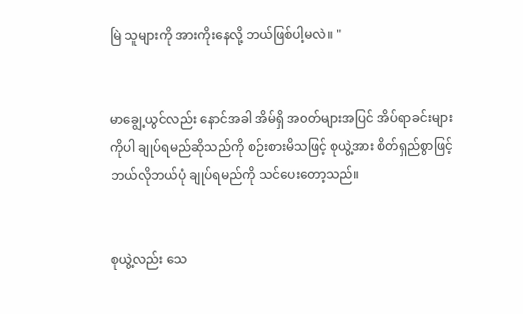မြဲ သူများကို အားကိုးနေလို့ ဘယ်ဖြစ်ပါ့မလဲ။ "


မာချွေ့ယွင်လည်း နောင်အခါ အိမ်ရှိ အ၀တ်များအပြင် အိပ်ရာခင်းများကိုပါ ချုပ်ရမည်ဆိုသည်ကို စဉ်းစားမိသဖြင့် စုယွဲ့အား စိတ်ရှည်စွာဖြင့် ဘယ်လိုဘယ်ပုံ ချုပ်ရမည်ကို သင်ပေးတော့သည်။


စုယွဲ့လည်း သေ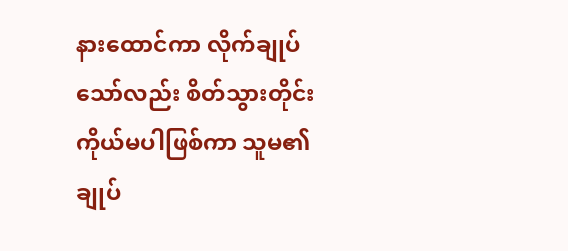နားထောင်ကာ လိုက်ချုပ်သော်လည်း စိတ်သွားတိုင်း ကိုယ်မပါဖြစ်ကာ သူမ၏ ချုပ်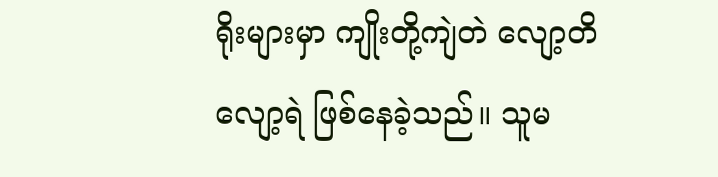ရိုးများမှာ ကျိုးတို့ကျဲတဲ လျော့တိလျော့ရဲ ဖြစ်နေခဲ့သည်။ သူမ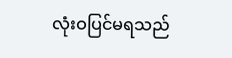လုံးဝပြင်မရသည်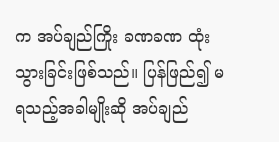က အပ်ချည်ကြိုး ခဏခဏ ထုံးသွားခြင်းဖြစ်သည်။ ပြန်ဖြည်၍ မရသည့်အခါမျိုးဆို အပ်ချည်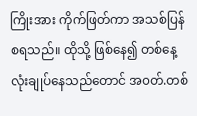ကြိုးအား ကိုက်ဖြတ်ကာ အသစ်ပြန်စရသည်။ ထိုသို့ ဖြစ်နေ၍ တစ်နေ့လုံးချုပ်နေသည်တောင် အ၀တ်.တစ်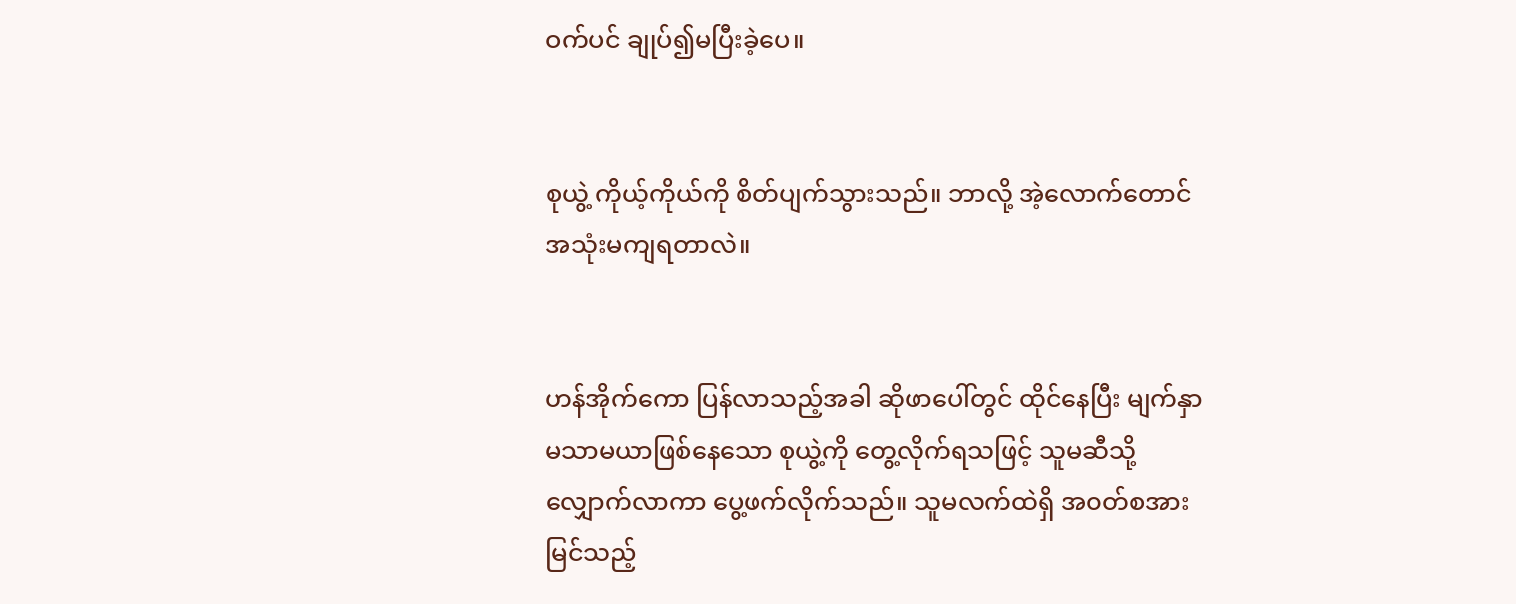ဝက်ပင် ချုပ်၍မပြီးခဲ့ပေ။


စုယွဲ့ ကိုယ့်ကိုယ်ကို စိတ်ပျက်သွားသည်။ ဘာလို့ အဲ့လောက်တောင် အသုံးမကျရတာလဲ။


ဟန်အိုက်ကော ပြန်လာသည့်အခါ ဆိုဖာပေါ်တွင် ထိုင်နေပြီး မျက်နှာမသာမယာဖြစ်နေသော စုယွဲ့ကို တွေ့လိုက်ရသဖြင့် သူမဆီသို့ လျှောက်လာကာ ပွေ့ဖက်လိုက်သည်။ သူမလက်ထဲရှိ အ၀တ်စအား မြင်သည့်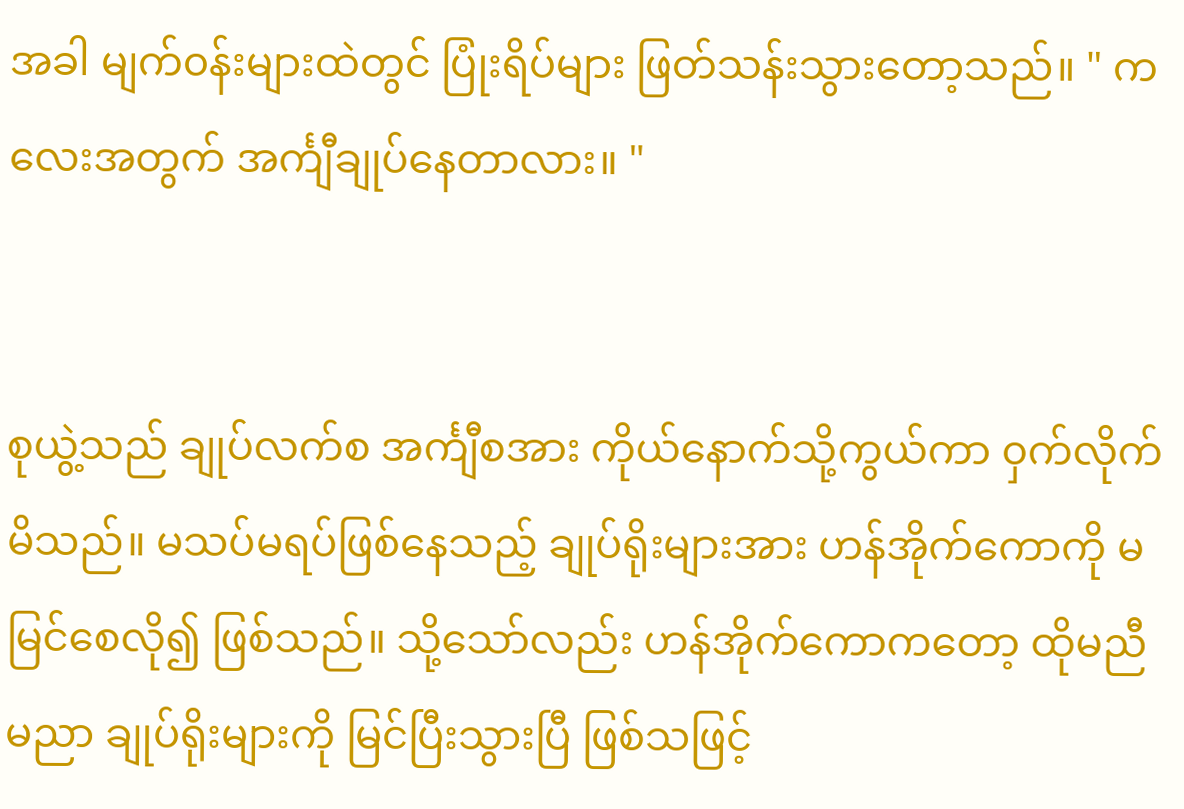အခါ မျက်၀န်းများထဲတွင် ပြုံးရိပ်များ ဖြတ်သန်းသွားတော့သည်။ " ကလေးအတွက် အင်္ကျီချုပ်နေတာလား။ "


စုယွဲ့သည် ချုပ်လက်စ အင်္ကျီစအား ကိုယ်နောက်သို့ကွယ်ကာ ၀ှက်လိုက်မိသည်။ မသပ်မရပ်ဖြစ်နေသည့် ချုပ်ရိုးများအား ဟန်အိုက်ကောကို မမြင်စေလို၍ ဖြစ်သည်။ သို့သော်လည်း ဟန်အိုက်ကောကတော့ ထိုမညီမညာ ချုပ်ရိုးများကို မြင်ပြီးသွားပြီ ဖြစ်သဖြင့်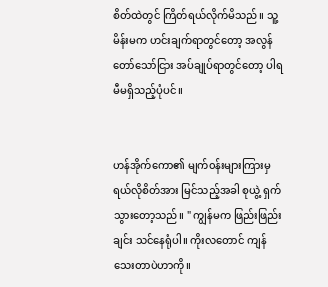စိတ်ထဲတွင် ကြိတ်ရယ်လိုက်မိသည်။ သူ့မိန်းမက ဟင်းချက်ရာတွင်တော့ အလွန်တော်သော်ငြား အပ်ချုပ်ရာတွင်တော့ ပါရမီမရှိသည့်ပုံပင်။


ဟန်အိုက်ကော၏ မျက်၀န်းများကြားမှ ရယ်လိုစိတ်အား မြင်သည့်အခါ စုယွဲ့ ရှက်သွားတော့သည်။ " ကျွန်မက ဖြည်းဖြည်းချင်း သင်နေရုံပါ။ ကိုးလတောင် ကျန်သေးတာပဲဟာကို။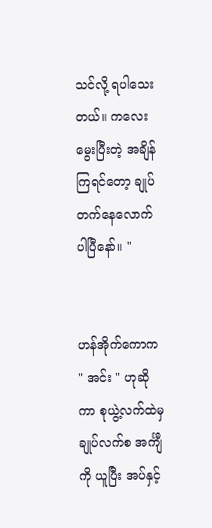သင်လို့ ရပါသေးတယ်။ ကလေးမွေးပြီးတဲ့ အချိန်ကြရင်တော့ ချုပ်တက်နေလောက်ပါပြီနော်။ "


ဟန်အိုက်ကောက " အင်း " ဟုဆိုကာ စုယွဲ့လက်ထဲမှ ချုပ်လက်စ အင်္ကျီကို ယူပြီး အပ်နှင့်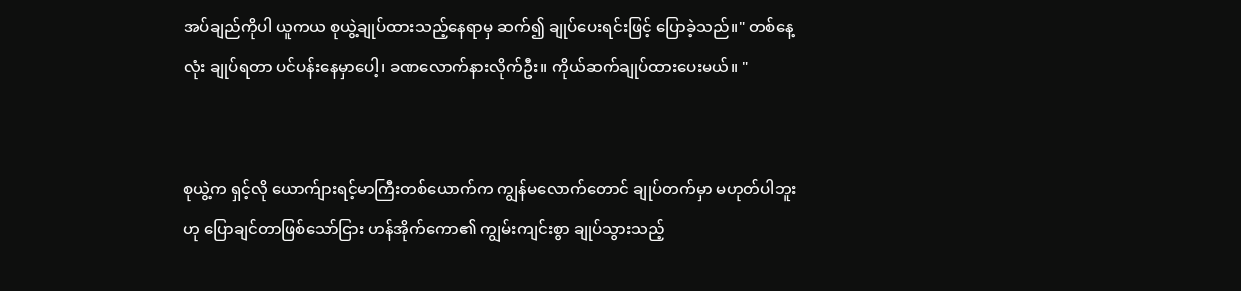အပ်ချည်ကိုပါ ယူကယ စုယွဲ့ချုပ်ထားသည့်နေရာမှ ဆက်၍ ချုပ်ပေးရင်းဖြင့် ပြောခဲ့သည်။" တစ်နေ့လုံး ချုပ်ရတာ ပင်ပန်းနေမှာပေါ့၊ ခဏလောက်နားလိုက်ဦး။ ကိုယ်ဆက်ချုပ်ထားပေးမယ်။ "


စုယွဲ့က ရှင့်လို ယောက်ျားရင့်မာကြီးတစ်ယောက်က ကျွန်မလောက်တောင် ချုပ်တက်မှာ မဟုတ်ပါဘူးဟု ပြောချင်တာဖြစ်သော်ငြား ဟန်အိုက်ကော၏ ကျွမ်းကျင်းစွာ ချုပ်သွားသည့်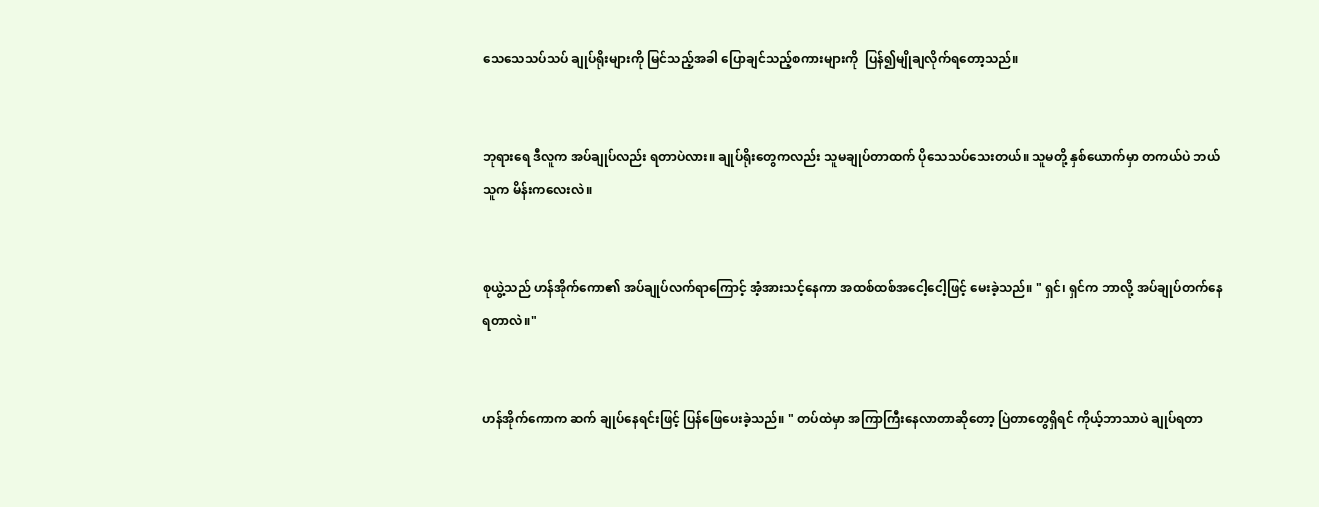သေသေသပ်သပ် ချုပ်ရိုးများကို မြင်သည့်အခါ ပြောချင်သည့်စကားများကို  ပြန်၍မျိုချလိုက်ရတော့သည်။


ဘုရားရေ ဒီလူက အပ်ချုပ်လည်း ရတာပဲလား။ ချုပ်ရိုးတွေကလည်း သူမချုပ်တာထက် ပိုသေသပ်သေးတယ်။ သူမတို့ နှစ်ယောက်မှာ တကယ်ပဲ ဘယ်သူက မိန်းကလေးလဲ။


စုယွဲ့သည် ဟန်အိုက်ကော၏ အပ်ချုပ်လက်ရာကြောင့် အံ့အားသင့်နေကာ အထစ်ထစ်အငေါ့ငေါ့ဖြင့် မေးခဲ့သည်။ " ရှင်၊ ရှင်က ဘာလို့ အပ်ချုပ်တက်နေရတာလဲ။"


ဟန်အိုက်ကောက ဆက် ချုပ်နေရင်းဖြင့် ပြန်ဖြေပေးခဲ့သည်။ " တပ်ထဲမှာ အကြာကြီးနေလာတာဆိုတော့ ပြဲတာတွေရှိရင် ကိုယ့်ဘာသာပဲ ချုပ်ရတာ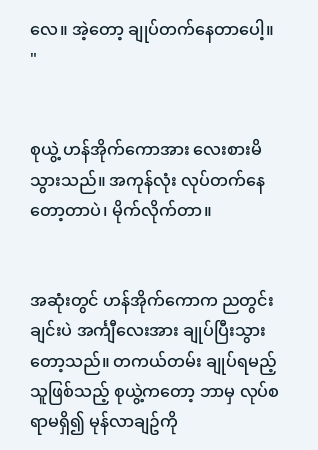လေ။ အဲ့တော့ ချုပ်တက်နေတာပေါ့။ "


စုယွဲ့ ဟန်အိုက်ကောအား လေးစားမိသွားသည်။ အကုန်လုံး လုပ်တက်နေတော့တာပဲ၊ မိုက်လိုက်တာ။


အဆုံးတွင် ဟန်အိုက်ကောက ညတွင်းချင်းပဲ အင်္ကျီလေးအား ချုပ်ပြီးသွားတော့သည်။ တကယ်တမ်း ချုပ်ရမည့်သူဖြစ်သည့် စုယွဲ့ကတော့ ဘာမှ လုပ်စရာမရှိ၍ မုန်လာချဥ်ကို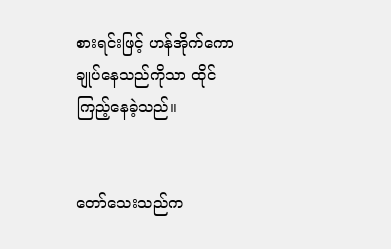စားရင်းဖြင့် ဟန်အိုက်ကောချုပ်နေသည်ကိုသာ ထိုင်ကြည့်နေခဲ့သည်။


တော်သေးသည်က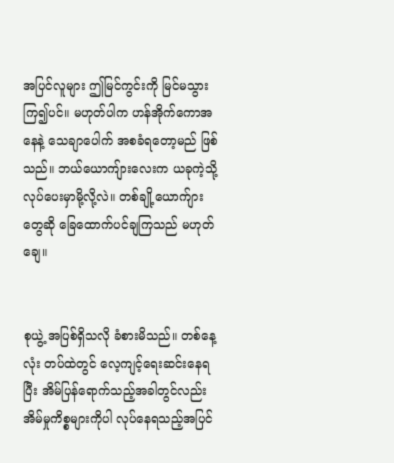အပြင်လူများ ဤမြင်ကွင်းကို မြင်မသွားကြ၍ပင်။ မဟုတ်ပါက ဟန်အိုက်ကောအနေနဲ့ သေချာပေါက် အစခံရတော့မည် ဖြစ်သည်။ ဘယ်ယောကျ်ားလေးက ယခုကဲ့သို့ လုပ်ပေးမှာမို့လို့လဲ။ တစ်ချို့ယောက်ျားတွေဆို ခြေထောက်ပင်ချကြသည် မဟုတ်ချေ။


စုယွဲ့ အပြစ်ရှိသလို ခံစားမိသည်။ တစ်နေ့လုံး တပ်ထဲတွင် လေ့ကျင့်ရေးဆင်းနေရပြီး အိမ်ပြန်ရောက်သည့်အခါတွင်လည်း အိမ်မှုကိစ္စများကိုပါ လုပ်နေရသည့်အပြင်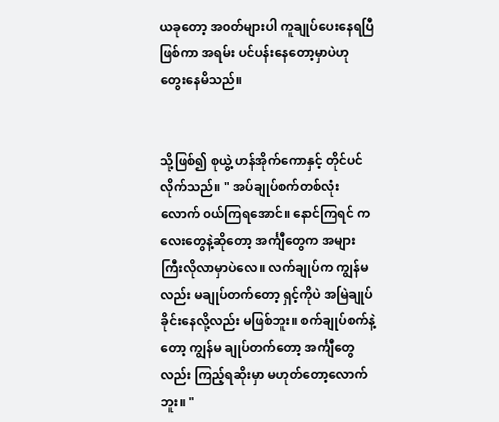ယခုတော့ အ၀တ်များပါ ကူချုပ်ပေးနေရပြီဖြစ်ကာ အရမ်း ပင်ပန်းနေတော့မှာပဲဟု တွေးနေမိသည်။


သို့ဖြစ်၍ စုယွဲ့ ဟန်အိုက်ကောနှင့် တိုင်ပင်လိုက်သည်။ " အပ်ချုပ်စက်တစ်လုံးလောက် ၀ယ်ကြရအောင်။ နောင်ကြရင် ကလေးတွေနဲ့ဆိုတော့ အင်္ကျီတွေက အများကြီးလိုလာမှာပဲလေ။ လက်ချုပ်က ကျွန်မလည်း မချုပ်တက်တော့ ရှင့်ကိုပဲ အမြဲချုပ်ခိုင်းနေလို့လည်း မဖြစ်ဘူး။ စက်ချုပ်စက်နဲ့တော့ ကျွန်မ ချုပ်တက်တော့ အင်္ကျီတွေလည်း ကြည့်ရဆိုးမှာ မဟုတ်တော့လောက်ဘူး။ "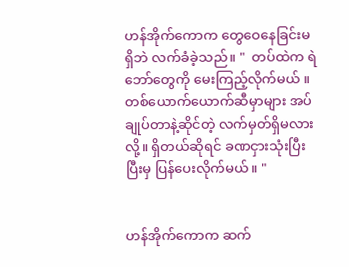ဟန်အိုက်ကောက တွေဝေနေခြင်းမရှိဘဲ လက်ခံခဲ့သည်။ "  တပ်ထဲက ရဲဘော်တွေကို မေးကြည့်လိုက်မယ် ။ တစ်ယောက်ယောက်ဆီမှာများ အပ်ချုပ်တာနဲ့ဆိုင်တဲ့ လက်မှတ်ရှိမလားလို့။ ရှိတယ်ဆိုရင် ခဏငှားသုံးပြီး ပြီးမှ ပြန်ပေးလိုက်မယ်။ "


ဟန်အိုက်ကောက ဆက်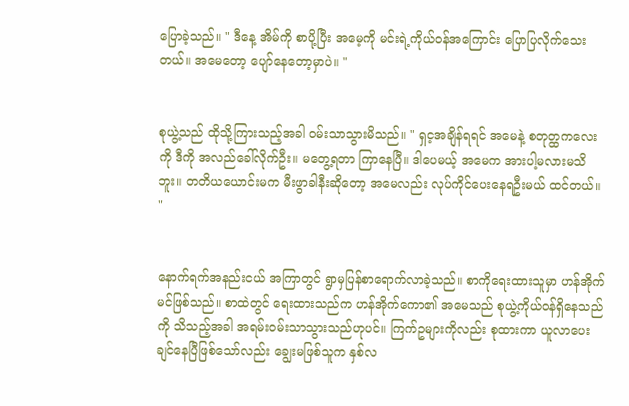ပြောခဲ့သည်။ " ဒီနေ့ အိမ်ကို စာပို့ပြီး အမေ့ကို မင်းရဲ့ကိုယ်၀န်အကြောင်း ပြောပြလိုက်သေးတယ်။ အမေတော့ ပျော်နေတော့မှာပဲ။ "


စုယွဲ့သည် ထိုသို့ကြားသည့်အခါ ၀မ်းသာသွားမိသည်။ " ရှင့အချိန်ရရင် အမေနဲ့ စတုတ္ထကလေးကို ဒီကို အလည်ခေါ်လိုက်ဦး။ မတွေ့ရတာ ကြာနေပြီ။ ဒါပေမယ့် အမေက အားပါ့မလားမသိဘူး။ တတိယယောင်းမက မီးဖွာခါနီးဆိုတော့ အမေလည်း လုပ်ကိုင်ပေးနေရဦးမယ် ထင်တယ်။ "


နောက်ရက်အနည်းငယ် အကြာတွင် ရွာမှပြန်စာရောက်လာခဲ့သည်။ စာကိုရေးထားသူမှာ ဟန်အိုက်မင်ဖြစ်သည်။ စာထဲတွင် ရေးထားသည်က ဟန်အိုက်ကော၏ အမေသည် စုယွဲ့ကိုယ်၀န်ရှိနေသည်ကို သိသည့်အခါ အရမ်း၀မ်းသာသွားသည်ဟုပင်။ ကြက်ဥများကိုလည်း စုထားကာ ယူလာပေးချင်နေပြီဖြစ်သော်လည်း ချွေးမဖြစ်သူက နှစ်လ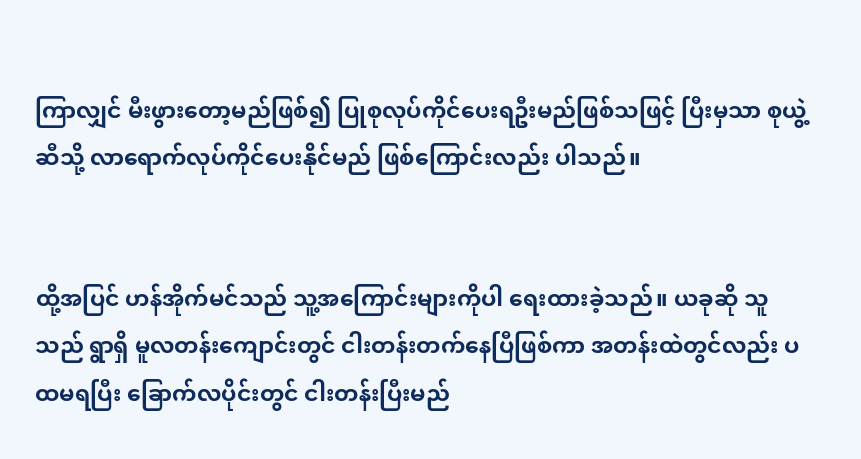ကြာလျှင် မီးဖွားတော့မည်ဖြစ်၍ ပြုစုလုပ်ကိုင်ပေးရဦးမည်ဖြစ်သဖြင့် ပြီးမှသာ စုယွဲ့ဆီသို့ လာရောက်လုပ်ကိုင်ပေးနိုင်မည် ဖြစ်ကြောင်းလည်း ပါသည်။


ထို့အပြင် ဟန်အိုက်မင်သည် သူ့အကြောင်းများကိုပါ ရေးထားခဲ့သည်။ ယခုဆို သူသည် ရွာရှိ မူလတန်းကျောင်းတွင် ငါးတန်းတက်နေပြီဖြစ်ကာ အတန်းထဲတွင်လည်း ပထမရပြီး ခြောက်လပိုင်းတွင် ငါးတန်းပြီးမည်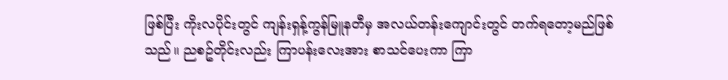ဖြစ်ပြီး ကိုးလပိုင်းတွင် ကျန်းရှန့်ကွန်မြူနတီမှ အလယ်တန်းကျောင်းတွင် တက်ရတော့မည်ဖြစ်သည်။ ညစဥ်တိုင်းလည်း ကြာပန်းလေးအား စာသင်ပေးကာ ကြာ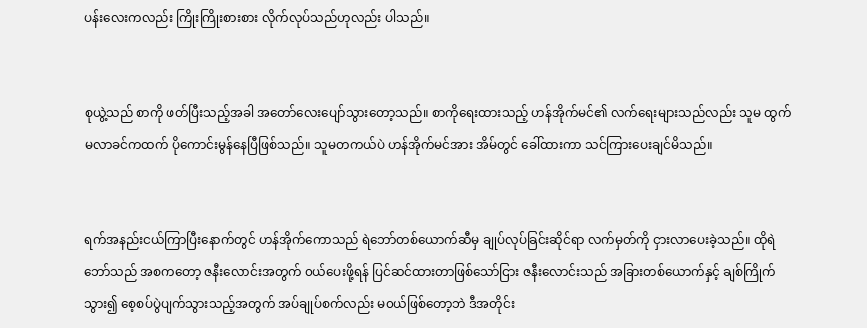ပန်းလေးကလည်း ကြိုးကြိုးစားစား လိုက်လုပ်သည်ဟုလည်း ပါသည်။


စုယွဲ့သည် စာကို ဖတ်ပြီးသည့်အခါ အတော်လေးပျော်သွားတော့သည်။ စာကိုရေးထားသည့် ဟန်အိုက်မင်၏ လက်ရေးများသည်လည်း သူမ ထွက်မလာခင်ကထက် ပိုကောင်းမွန်နေပြီဖြစ်သည်။ သူမတကယ်ပဲ ဟန်အိုက်မင်အား အိမ်တွင် ခေါ်ထားကာ သင်ကြားပေးချင်မိသည်။


ရက်အနည်းငယ်ကြာပြီးနောက်တွင် ဟန်အိုက်ကောသည် ရဲဘော်တစ်ယောက်ဆီမှ ချုပ်လုပ်ခြင်းဆိုင်ရာ လက်မှတ်ကို ငှားလာပေးခဲ့သည်။ ထိုရဲဘော်သည် အစကတော့ ဇနီးလောင်းအတွက် ၀ယ်ပေးဖို့ရန် ပြင်ဆင်ထားတာဖြစ်သော်ငြား ဇနီးလောင်းသည် အခြားတစ်ယောက်နှင့် ချစ်ကြိုက်သွား၍ စေ့စပ်ပွဲပျက်သွားသည့်အတွက် အပ်ချုပ်စက်လည်း မ၀ယ်ဖြစ်တော့ဘဲ ဒီအတိုင်း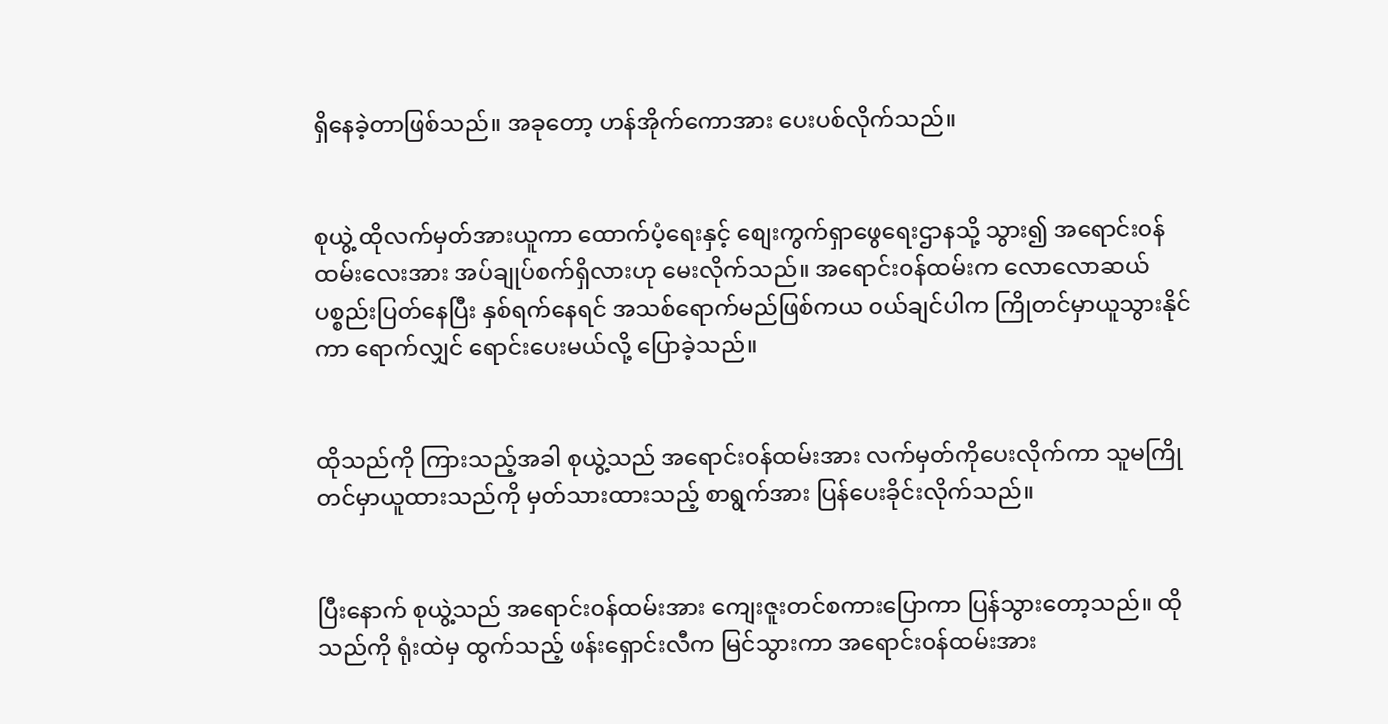ရှိနေခဲ့တာဖြစ်သည်။ အခုတော့ ဟန်အိုက်ကောအား ပေးပစ်လိုက်သည်။


စုယွဲ့ ထိုလက်မှတ်အားယူကာ ထောက်ပံ့ရေးနှင့် စျေးကွက်ရှာဖွေရေးဌာနသို့ သွား၍ အရောင်း၀န်ထမ်းလေးအား အပ်ချုပ်စက်ရှိလားဟု မေးလိုက်သည်။ အရောင်း၀န်ထမ်းက လောလောဆယ် ပစ္စည်းပြတ်နေပြီး နှစ်ရက်နေရင် အသစ်ရောက်မည်ဖြစ်ကယ ၀ယ်ချင်ပါက ကြိုတင်မှာယူသွားနိုင်ကာ ရောက်လျှင် ရောင်းပေးမယ်လို့ ပြောခဲ့သည်။


ထိုသည်ကို ကြားသည့်အခါ စုယွဲ့သည် အရောင်း၀န်ထမ်းအား လက်မှတ်ကိုပေးလိုက်ကာ သူမကြိုတင်မှာယူထားသည်ကို မှတ်သားထားသည့် စာရွက်အား ပြန်ပေးခိုင်းလိုက်သည်။


ပြီးနောက် စုယွဲ့သည် အရောင်း၀န်ထမ်းအား ကျေးဇူးတင်စကားပြောကာ ပြန်သွားတော့သည်။ ထိုသည်ကို ရုံးထဲမှ ထွက်သည့် ဖန်းရှောင်းလီက မြင်သွားကာ အရောင်း၀န်ထမ်းအား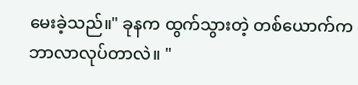မေးခဲ့သည်။" ခုနက ထွက်သွားတဲ့ တစ်ယောက်က ဘာလာလုပ်တာလဲ။ "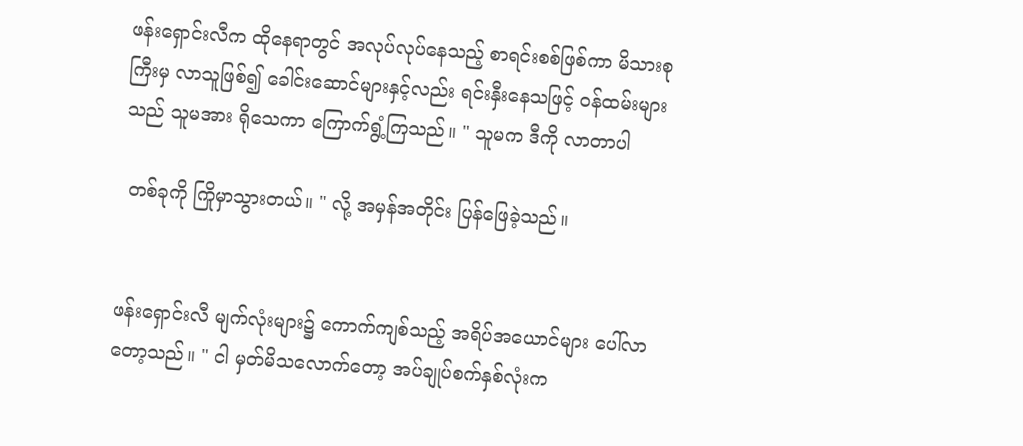ဖန်းရှောင်းလီက ထိုနေရာတွင် အလုပ်လုပ်နေသည့် စာရင်းစစ်ဖြစ်ကာ မိသားစုကြီးမှ လာသူဖြစ်၍ ခေါင်းဆောင်များနှင့်လည်း ရင်းနှီးနေသဖြင့် ၀န်ထမ်းများသည် သူမအား ရိုသေကာ ကြောက်ရွံ့ကြသည်။ " သူမက ဒီကို လာတာပါ

 တစ်ခုကို ကြိုမှာသွားတယ်။ " လို့ အမှန်အတိုင်း ပြန်ဖြေခဲ့သည်။


ဖန်းရှောင်းလီ မျက်လုံးများ၌ ကောက်ကျစ်သည့် အရိပ်အယောင်များ ပေါ်လာတော့သည်။ " ငါ မှတ်မိသလောက်တော့ အပ်ချုပ်စက်နှစ်လုံးက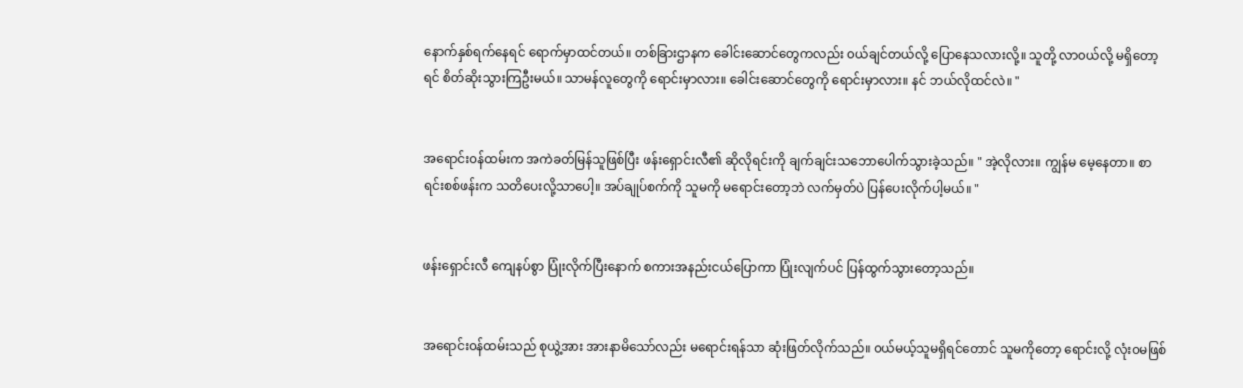နောက်နှစ်ရက်နေရင် ရောက်မှာထင်တယ်။ တစ်ခြားဌာနက ခေါင်းဆောင်တွေကလည်း ၀ယ်ချင်တယ်လို့ ပြောနေသလားလို့။ သူတို့ လာ၀ယ်လို့ မရှိတော့ရင် စိတ်ဆိုးသွားကြဦးမယ်။ သာမန်လူတွေကို ရောင်းမှာလား။ ခေါင်းဆောင်တွေကို ရောင်းမှာလား။ နင် ဘယ်လိုထင်လဲ။ "


အရောင်း၀န်ထမ်းက အကဲခတ်မြန်သူဖြစ်ပြီး ဖန်းရှောင်းလီ၏ ဆိုလိုရင်းကို ချက်ချင်းသဘောပေါက်သွားခဲ့သည်။ " အဲ့လိုလား။ ကျွန်မ မေ့နေတာ။ စာရင်းစစ်ဖန်းက သတိပေးလို့သာပေါ့။ အပ်ချုပ်စက်ကို သူမကို မရောင်းတော့ဘဲ လက်မှတ်ပဲ ပြန်ပေးလိုက်ပါ့မယ်။ "


ဖန်းရှောင်းလီ ကျေနပ်စွာ ပြုံးလိုက်ပြီးနောက် စကားအနည်းငယ်ပြောကာ ပြုံးလျက်ပင် ပြန်ထွက်သွားတော့သည်။


အရောင်း၀န်ထမ်းသည် စုယွဲ့အား အားနာမိသော်လည်း မရောင်းရန်သာ ဆုံးဖြတ်လိုက်သည်။ ၀ယ်မယ့်သူမရှိရင်တောင် သူမကိုတော့ ရောင်းလို့ လုံး၀မဖြစ်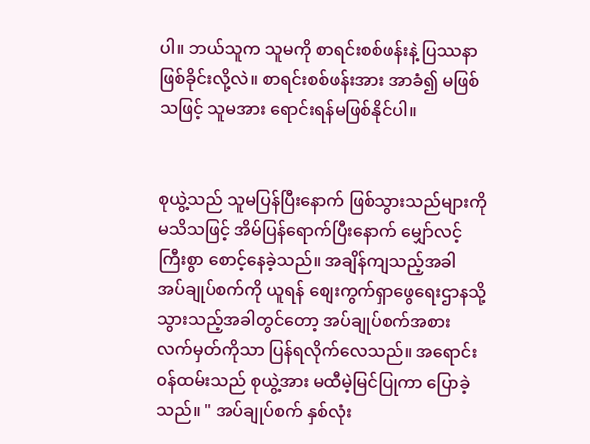ပါ။ ဘယ်သူက သူမကို စာရင်းစစ်ဖန်းနဲ့ ပြဿနာဖြစ်ခိုင်းလို့လဲ။ စာရင်းစစ်ဖန်းအား အာခံ၍ မဖြစ်သဖြင့် သူမအား ရောင်းရန်မဖြစ်နိုင်ပါ။


စုယွဲ့သည် သူမပြန်ပြီးနောက် ဖြစ်သွားသည်များကို မသိသဖြင့် အိမ်ပြန်ရောက်ပြီးနောက် မျှော်လင့်ကြီးစွာ စောင့်နေခဲ့သည်။ အချိန်ကျသည့်အခါ အပ်ချုပ်စက်ကို ယူရန် စျေးကွက်ရှာဖွေရေးဌာနသို့ သွားသည့်အခါတွင်တော့ အပ်ချုပ်စက်အစား လက်မှတ်ကိုသာ ပြန်ရလိုက်လေသည်။ အရောင်း၀န်ထမ်းသည် စုယွဲ့အား မထီမဲ့မြင်ပြုကာ ပြောခဲ့သည်။ " အပ်ချုပ်စက် နှစ်လုံး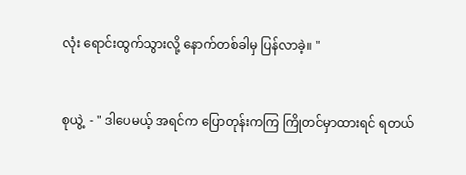လုံး ရောင်းထွက်သွားလို့ နောက်တစ်ခါမှ ပြန်လာခဲ့။ "


စုယွဲ့  - " ဒါပေမယ့် အရင်က ပြောတုန်းကကြ ကြိုတင်မှာထားရင် ရတယ်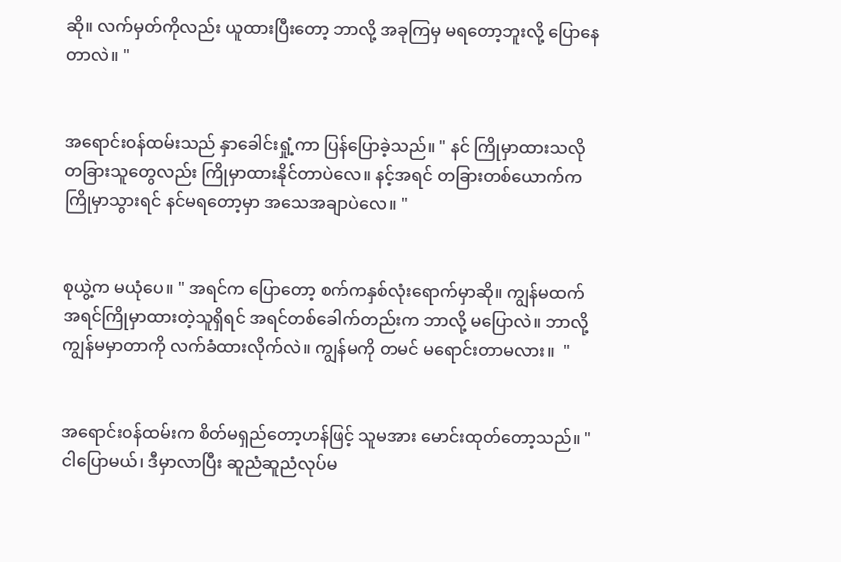ဆို။ လက်မှတ်ကိုလည်း ယူထားပြီးတော့ ဘာလို့ အခုကြမှ မရတော့ဘူးလို့ ပြောနေတာလဲ။ "


အရောင်း၀န်ထမ်းသည် နှာခေါင်းရှုံ့ကာ ပြန်ပြောခဲ့သည်။ " နင် ကြိုမှာထားသလို တခြားသူတွေလည်း ကြိုမှာထားနိုင်တာပဲလေ။ နင့်အရင် တခြားတစ်ယောက်က ကြိုမှာသွားရင် နင်မရတော့မှာ အသေအချာပဲလေ။ "


စုယွဲ့က မယုံပေ။ " အရင်က ပြောတော့ စက်ကနှစ်လုံးရောက်မှာဆို။ ကျွန်မထက် အရင်ကြိုမှာထားတဲ့သူရှိရင် အရင်တစ်ခေါက်တည်းက ဘာလို့ မပြောလဲ။ ဘာလို့ ကျွန်မမှာတာကို လက်ခံထားလိုက်လဲ။ ကျွန်မကို တမင် မရောင်းတာမလား။  "


အရောင်း၀န်ထမ်းက စိတ်မရှည်တော့ဟန်ဖြင့် သူမအား မောင်းထုတ်တော့သည်။ " ငါပြောမယ်၊ ဒီမှာလာပြီး ဆူညံဆူညံလုပ်မ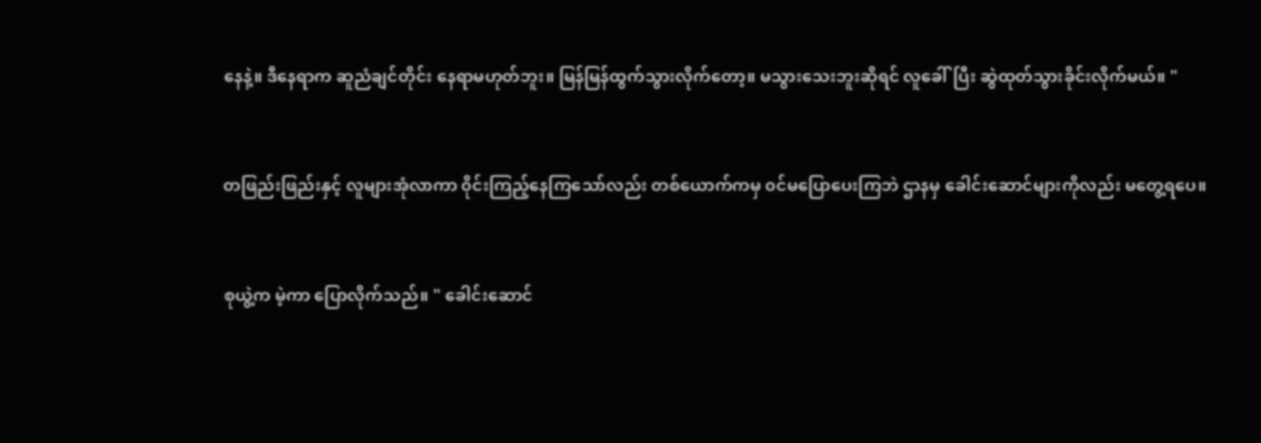နေနဲ့။ ဒီနေရာက ဆူညံချင်တိုင်း နေရာမဟုတ်ဘူး။ မြန်မြန်ထွက်သွားလိုက်တော့။ မသွားသေးဘူးဆိုရင် လူခေါ်ပြီး ဆွဲထုတ်သွားခိုင်းလိုက်မယ်။ "


တဖြည်းဖြည်းနှင့် လူများအုံလာကာ ၀ိုင်းကြည့်နေကြသော်လည်း တစ်ယောက်ကမှ ၀င်မပြောပေးကြဘဲ ဌာနမှ ခေါင်းဆောင်များကိုလည်း မတွေ့ရပေ။


စုယွဲ့က မဲ့ကာ ပြောလိုက်သည်။ " ခေါင်းဆောင်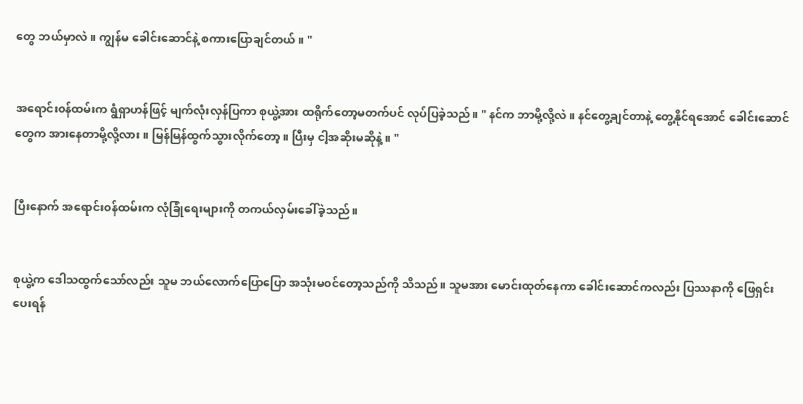တွေ ဘယ်မှာလဲ။ ကျွန်မ ခေါင်းဆောင်နဲ့ စကားပြောချင်တယ်။ "


အရောင်း၀န်ထမ်းက ရွံရှာဟန်ဖြင့် မျက်လုံးလှန်ပြကာ စုယွဲ့အား ထရိုက်တော့မတက်ပင် လုပ်ပြခဲ့သည်။ " နင်က ဘာမို့လို့လဲ။ နင်တွေ့ချင်တာနဲ့ တွေ့နိုင်ရအောင် ခေါင်းဆောင်တွေက အားနေတာမို့လို့လား။ မြန်မြန်ထွက်သွားလိုက်တော့။ ပြီးမှ ငါ့အဆိုးမဆိုနဲ့။ "


ပြီးနောက် အရောင်း၀န်ထမ်းက လုံခြုံရေးများကို တကယ်လှမ်းခေါ်ခဲ့သည်။


စုယွဲ့က ဒေါသထွက်သော်လည်း သူမ ဘယ်လောက်ပြောပြော အသုံးမ၀င်တော့သည်ကို သိသည်။ သူမအား မောင်းထုတ်နေကာ ခေါင်းဆောင်ကလည်း ပြဿနာကို ဖြေရှင်းပေးရန်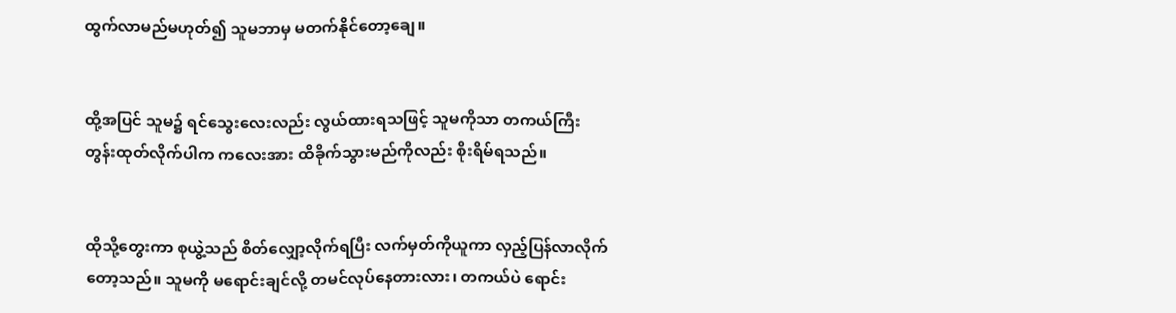ထွက်လာမည်မဟုတ်၍ သူမဘာမှ မတက်နိုင်တော့ချေ။


ထို့အပြင် သူမ၌ ရင်သွေးလေးလည်း လွယ်ထားရသဖြင့် သူမကိုသာ တကယ်ကြီး တွန်းထုတ်လိုက်ပါက ကလေးအား ထိခိုက်သွားမည်ကိုလည်း စိုးရိမ်ရသည်။


ထိုသို့တွေးကာ စုယွဲ့သည် စိတ်လျှော့လိုက်ရပြီး လက်မှတ်ကိုယူကာ လှည့်ပြန်လာလိုက်တော့သည်။ သူမကို မရောင်းချင်လို့ တမင်လုပ်နေတားလား၊ တကယ်ပဲ ရောင်း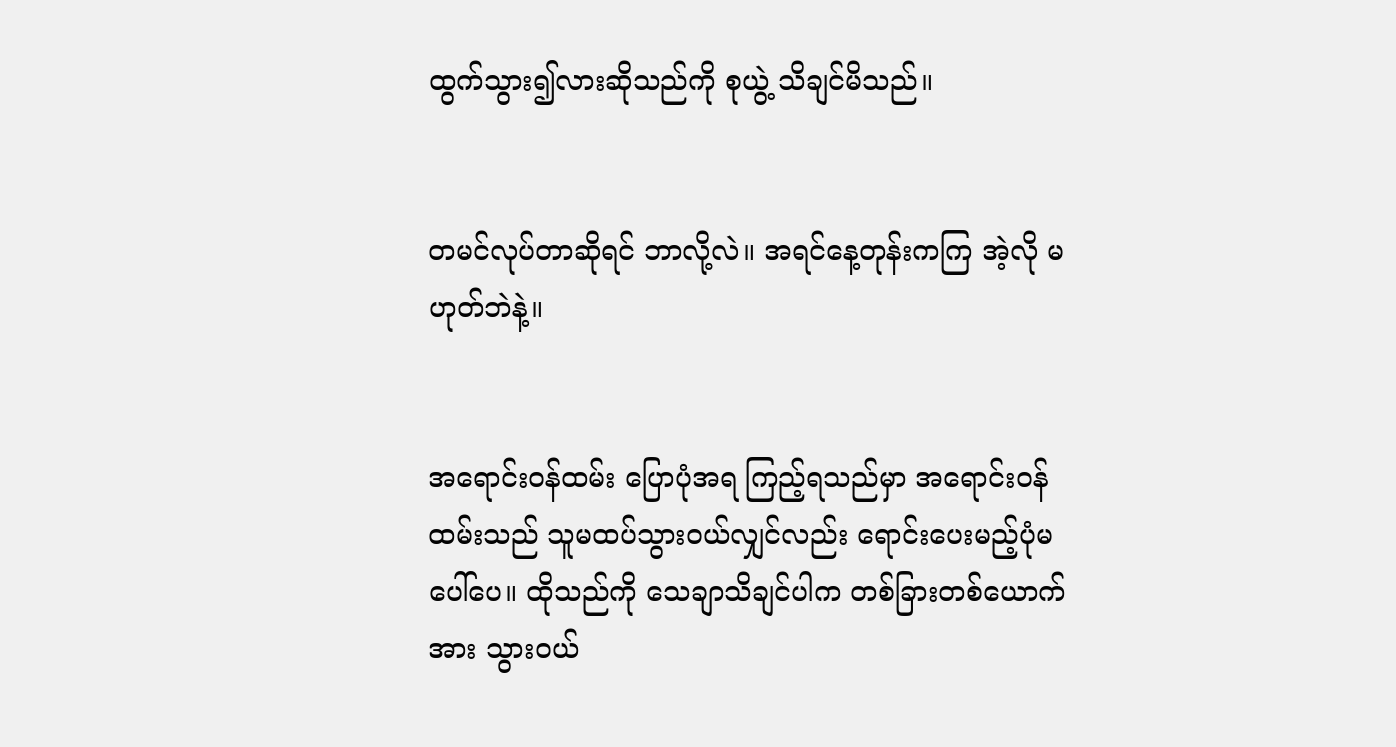ထွက်သွား၍လားဆိုသည်ကို စုယွဲ့ သိချင်မိသည်။


တမင်လုပ်တာဆိုရင် ဘာလို့လဲ။ အရင်နေ့တုန်းကကြ အဲ့လို မဟုတ်ဘဲနဲ့။


အရောင်း၀န်ထမ်း ပြောပုံအရ ကြည့်ရသည်မှာ အရောင်း၀န်ထမ်းသည် သူမထပ်သွား၀ယ်လျှင်လည်း ရောင်းပေးမည့်ပုံမပေါ်ပေ။ ထိုသည်ကို သေချာသိချင်ပါက တစ်ခြားတစ်ယောက်အား သွား၀ယ်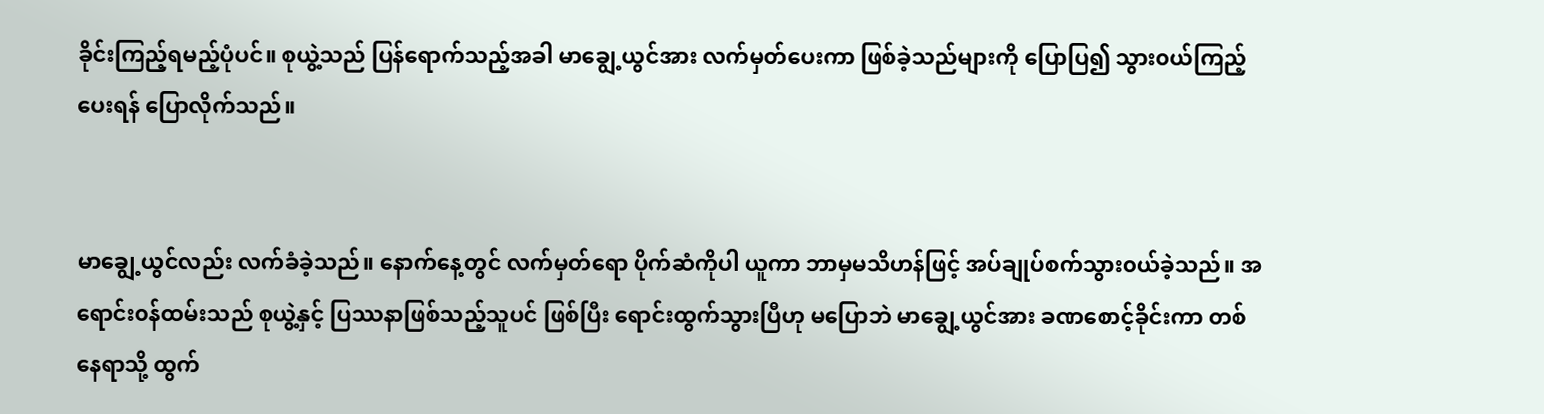ခိုင်းကြည့်ရမည့်ပုံပင်။ စုယွဲ့သည် ပြန်ရောက်သည့်အခါ မာချွေ့ယွင်အား လက်မှတ်ပေးကာ ဖြစ်ခဲ့သည်များကို ပြောပြ၍ သွား၀ယ်ကြည့်ပေးရန် ပြောလိုက်သည်။


မာချွေ့ယွင်လည်း လက်ခံခဲ့သည်။ နောက်နေ့တွင် လက်မှတ်ရော ပိုက်ဆံကိုပါ ယူကာ ဘာမှမသိဟန်ဖြင့် အပ်ချုပ်စက်သွား၀ယ်ခဲ့သည်။ အရောင်း၀န်ထမ်းသည် စုယွဲ့နှင့် ပြဿနာဖြစ်သည့်သူပင် ဖြစ်ပြီး ရောင်းထွက်သွားပြီဟု မပြောဘဲ မာချွေ့ယွင်အား ခဏစောင့်ခိုင်းကာ တစ်နေရာသို့ ထွက်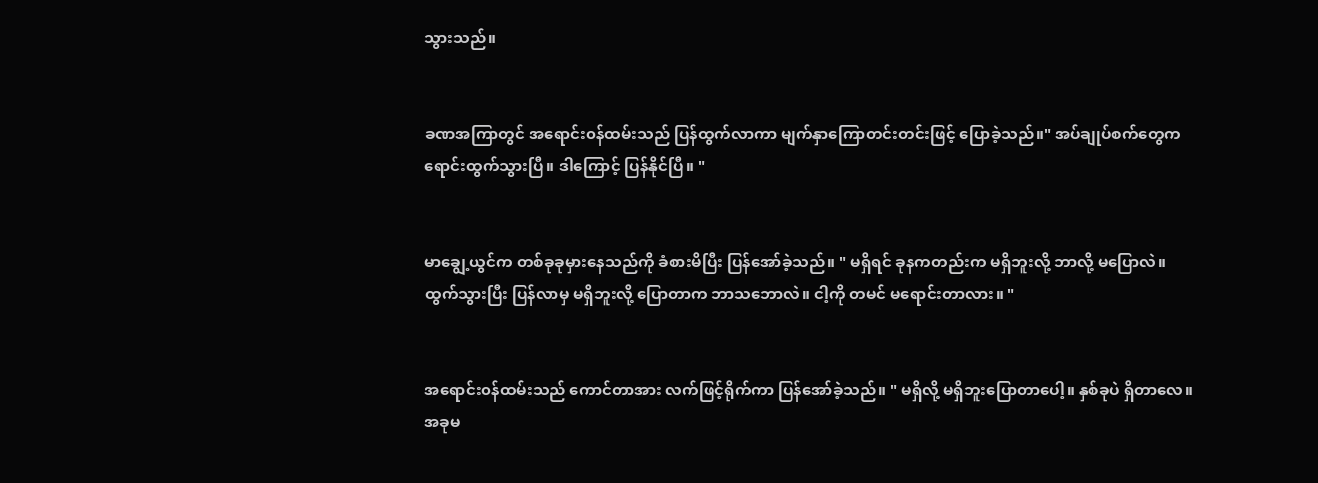သွားသည်။


ခဏအကြာတွင် အရောင်း၀န်ထမ်းသည် ပြန်ထွက်လာကာ မျက်နှာကြောတင်းတင်းဖြင့် ပြောခဲ့သည်။" အပ်ချုပ်စက်တွေက ရောင်းထွက်သွားပြီ။ ဒါကြောင့် ပြန်နိုင်ပြီ။ "


မာချွေ့ယွင်က တစ်ခုခုမှားနေသည်ကို ခံစားမိပြီး ပြန်အော်ခဲ့သည်။ " မရှိရင် ခုနကတည်းက မရှိဘူးလို့ ဘာလို့ မပြောလဲ။ ထွက်သွားပြီး ပြန်လာမှ မရှိဘူးလို့ ပြောတာက ဘာသဘောလဲ။ ငါ့ကို တမင် မရောင်းတာလား။ "


အရောင်း၀န်ထမ်းသည် ကောင်တာအား လက်ဖြင့်ရိုက်ကာ ပြန်အော်ခဲ့သည်။ " မရှိလို့ မရှိဘူးပြောတာပေါ့။ နှစ်ခုပဲ ရှိတာလေ။ အခုမ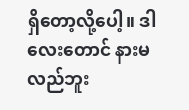ရှိတော့လို့ပေါ့။ ဒါလေးတောင် နားမလည်ဘူး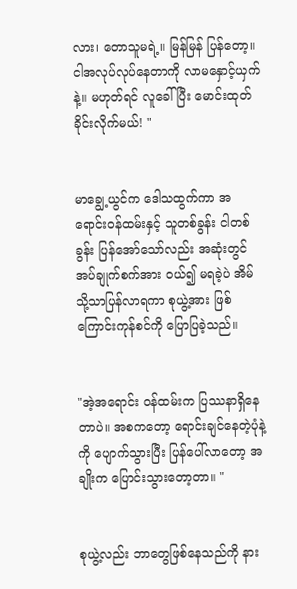လား၊ တောသူမရဲ့။ မြန်မြန် ပြန်တော့။ ငါအလုပ်လုပ်နေတာကို လာမနှောင့်ယှက်နဲ့။ မဟုတ်ရင် လူခေါ်ပြီး မောင်းထုတ်ခိုင်းလိုက်မယ်! "


မာချွေ့ယွင်က ဒေါသထွက်ကာ အရောင်း၀န်ထမ်းနှင့် သူတစ်ခွန်း ငါတစ်ခွန်း ပြန်အော်သော်လည်း အဆုံးတွင် အပ်ချုက်စက်အား ၀ယ်၍ မရခဲ့ပဲ အိမ်သို့သာပြန်လာရကာ စုယွဲ့အား ဖြစ်ကြောင်းကုန်စင်ကို ပြောပြခဲ့သည်။


"အဲ့အရောင်း ၀န်ထမ်းက ပြဿနာရှိနေတာပဲ။ အစကတော့ ရောင်းချင်နေတဲ့ပုံနဲ့ကို ပျောက်သွားပြီး ပြန်ပေါ်လာတော့ အချိုးက ပြောင်းသွားတော့တာ။ "


စုယွဲ့လည်း ဘာတွေဖြစ်နေသည်ကို နား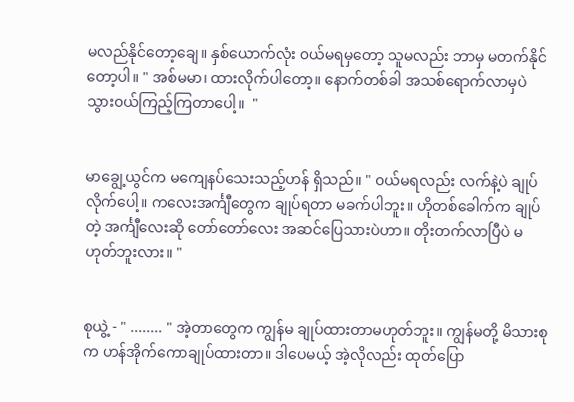မလည်နိုင်တော့ချေ။ နှစ်ယောက်လုံး ၀ယ်မရမှတော့ သူမလည်း ဘာမှ မတက်နိုင်တော့ပါ။ " အစ်မမာ၊ ထားလိုက်ပါတော့။ နောက်တစ်ခါ အသစ်ရောက်လာမှပဲ သွား၀ယ်ကြည့်ကြတာပေါ့။  "


မာချွေ့ယွင်က မကျေနပ်သေးသည့်ဟန် ရှိသည်။ " ၀ယ်မရလည်း လက်နဲ့ပဲ ချုပ်လိုက်ပေါ့။ ကလေးအင်္ကျီတွေက ချုပ်ရတာ မခက်ပါဘူး။ ဟိုတစ်ခေါက်က ချုပ်တဲ့ အင်္ကျီလေးဆို တော်တော်လေး အဆင်ပြေသားပဲဟာ။ တိုးတက်လာပြီပဲ မဟုတ်ဘူးလား။ "


စုယွဲ့ - " ........ " အဲ့တာတွေက ကျွန်မ ချုပ်ထားတာမဟုတ်ဘူး။ ကျွန်မတို့ မိသားစုက ဟန်အိုက်ကောချုပ်ထားတာ။ ဒါပေမယ့် အဲ့လိုလည်း ထုတ်ပြော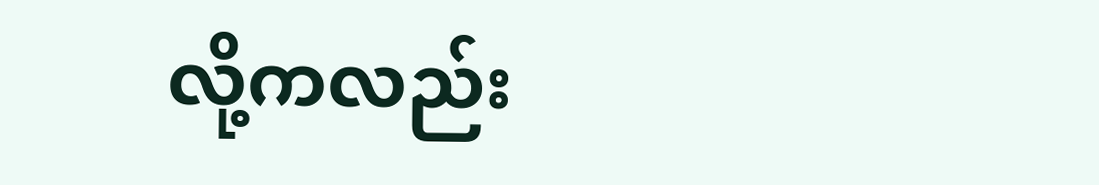လို့ကလည်း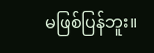မဖြစ်ပြန်ဘူး။